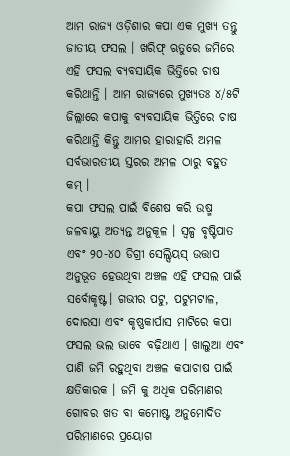ଆମ ରାଜ୍ୟ ଓଡ଼ିଶାର କପା ଏକ ମୁଖ୍ୟ ତନ୍ତୁ ଜାତୀୟ ଫସଲ । ଖରିଫ୍ ଋତୁରେ ଜମିରେ ଏହି ଫସଲ ବ୍ୟବସାୟିକ ଭିତ୍ତିରେ ଚାଷ କରିଥାନ୍ତି । ଆମ ରାଜ୍ୟରେ ମୁଖ୍ୟତଃ ୪/୫ଟି ଜିଲ୍ଲାରେ କପାକୁ ବ୍ୟବସାୟିକ ଭିତ୍ତିରେ ଚାଷ କରିଥାନ୍ତି କିନ୍ତୁ ଆମର ହାରାହାରି ଅମଳ ସର୍ବଭାରତୀୟ ସ୍ତରର ଅମଳ ଠାରୁ ବହୁତ କମ୍ ।
କପା ଫସଲ ପାଇଁ ବିଶେଷ କରି ଉଷ୍ମ ଜଳବାୟୁ ଅତ୍ୟନ୍ତ ଅନୁକୂଳ । ସ୍ୱଳ୍ପ ବୃଷ୍ଟିପାତ ଏବଂ ୨୦-୪୦ ଡିଗ୍ରୀ ସେଲ୍ସିୟସ୍ ଉତ୍ତାପ ଅନୁଭୂତ ହେଉଥିବା ଅଞ୍ଚଳ ଏହି ଫସଲ ପାଇଁ ସର୍ବୋକୃଷ୍ଟ। ଗଭୀର ପଟୁ, ପଟୁମଟାଳ, ଦୋରସା ଏବଂ କୃଷ୍ଣକାର୍ପାସ ମାଟିରେ କପା ଫସଲ ଭଲ ଭାବେ ବଢ଼ିଥାଏ । ଖାଲୁଆ ଏବଂ ପାଣି ଜମି ରହୁଥିବା ଅଞ୍ଚଳ କପାଚାଷ ପାଇଁ କ୍ଷତିକାରକ । ଜମି କୁ ଅଧିକ ପରିମାଣର ଗୋବର ଖତ ବା କମୋଷ୍ଟ ଅନୁମୋଦିତ ପରିମାଣରେ ପ୍ରୟୋଗ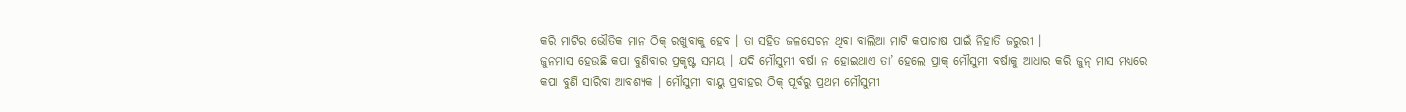କରି ମାଟିର ଭୌତିକ ମାନ ଠିକ୍ ରଖୁବାକୁ ହେବ । ତା ସହିତ ଜଳସେଚନ ଥିବା ବାଲିଆ ମାଟି କପାଚାଷ ପାଇଁ ନିହାତି ଜରୁରୀ ।
ଜୁନମାସ ହେଉଛି କପା ବୁଣିବାର ପ୍ରକୃଷ୍ଟ ସମୟ । ଯଦି ମୌସୁମୀ ବର୍ଷା ନ ହୋଇଥାଏ ତା’ ହେଲେ ପ୍ରାକ୍ ମୌସୁମୀ ବର୍ଷାକୁ ଆଧାର କରି ଜୁନ୍ ମାସ ମଧ୍ୟରେ କପା ବୁଣି ସାରିବା ଆବଶ୍ୟକ । ମୌସୁମୀ ବାୟୁ ପ୍ରବାହର ଠିକ୍ ପୂର୍ବରୁ ପ୍ରଥମ ମୌସୁମୀ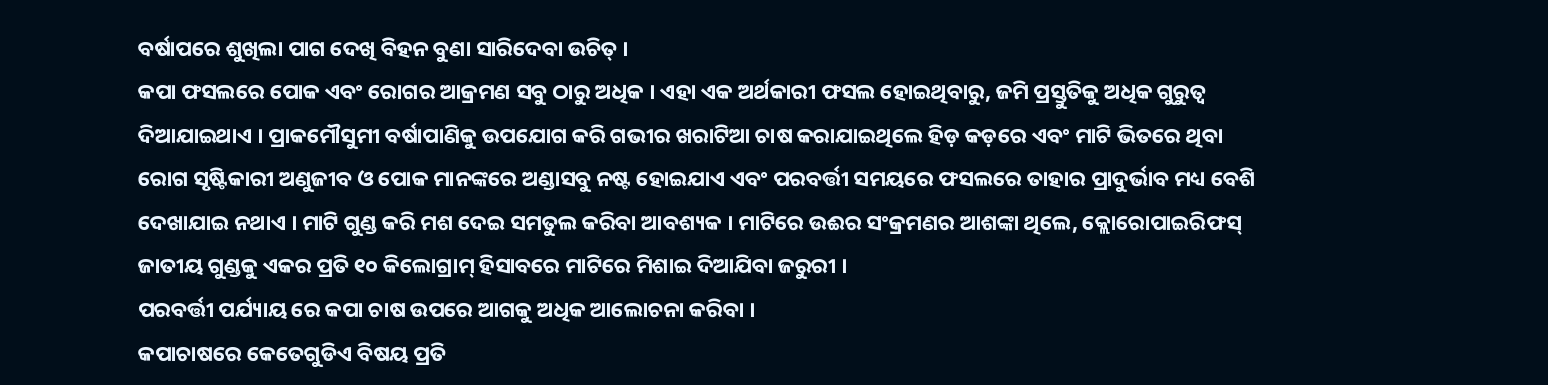ବର୍ଷାପରେ ଶୁଖିଲା ପାଗ ଦେଖି ବିହନ ବୁଣା ସାରିଦେବା ଉଚିତ୍ ।
କପା ଫସଲରେ ପୋକ ଏବଂ ରୋଗର ଆକ୍ରମଣ ସବୁ ଠାରୁ ଅଧିକ । ଏହା ଏକ ଅର୍ଥକାରୀ ଫସଲ ହୋଇଥିବାରୁ, ଜମି ପ୍ରସ୍ତୁତିକୁ ଅଧିକ ଗୁରୁତ୍ଵ ଦିଆଯାଇଥାଏ । ପ୍ରାକମୌସୁମୀ ବର୍ଷାପାଣିକୁ ଉପଯୋଗ କରି ଗଭୀର ଖରାଟିଆ ଚାଷ କରାଯାଇଥିଲେ ହିଡ଼ କଡ଼ରେ ଏବଂ ମାଟି ଭିତରେ ଥିବା ରୋଗ ସୃଷ୍ଟିକାରୀ ଅଣୁଜୀବ ଓ ପୋକ ମାନଙ୍କରେ ଅଣ୍ଡାସବୁ ନଷ୍ଟ ହୋଇଯାଏ ଏବଂ ପରବର୍ତ୍ତୀ ସମୟରେ ଫସଲରେ ତାହାର ପ୍ରାଦୁର୍ଭାବ ମଧ୍ୟ ବେଶି ଦେଖାଯାଇ ନଥାଏ । ମାଟି ଗୁଣ୍ଡ କରି ମଶ ଦେଇ ସମତୁଲ କରିବା ଆବଶ୍ୟକ । ମାଟିରେ ଉଈର ସଂକ୍ରମଣର ଆଶଙ୍କା ଥିଲେ, କ୍ଲୋରୋପାଇରିଫସ୍ ଜାତୀୟ ଗୁଣ୍ଡକୁ ଏକର ପ୍ରତି ୧୦ କିଲୋଗ୍ରାମ୍ ହିସାବରେ ମାଟିରେ ମିଶାଇ ଦିଆଯିବା ଜରୁରୀ ।
ପରବର୍ତ୍ତୀ ପର୍ଯ୍ୟାୟ ରେ କପା ଚାଷ ଉପରେ ଆଗକୁ ଅଧିକ ଆଲୋଚନା କରିବା ।
କପାଚାଷରେ କେତେଗୁଡିଏ ବିଷୟ ପ୍ରତି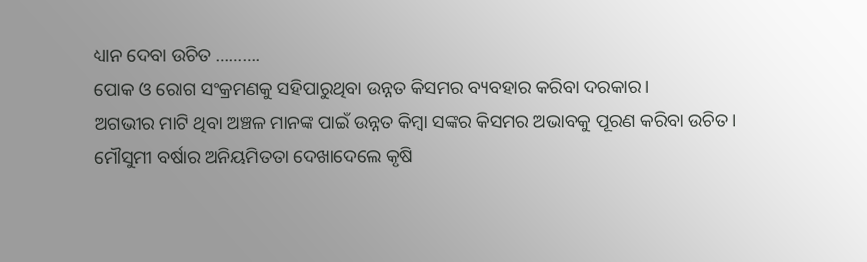ଧ୍ୟାନ ଦେବା ଉଚିତ ……….
ପୋକ ଓ ରୋଗ ସଂକ୍ରମଣକୁ ସହିପାରୁଥିବା ଉନ୍ନତ କିସମର ବ୍ୟବହାର କରିବା ଦରକାର।
ଅଗଭୀର ମାଟି ଥିବା ଅଞ୍ଚଳ ମାନଙ୍କ ପାଇଁ ଉନ୍ନତ କିମ୍ବା ସଙ୍କର କିସମର ଅଭାବକୁ ପୂରଣ କରିବା ଉଚିତ।
ମୌସୁମୀ ବର୍ଷାର ଅନିୟମିତତା ଦେଖାଦେଲେ କୃଷି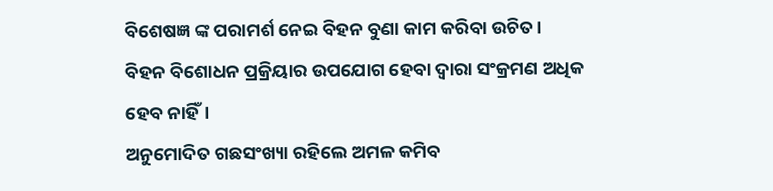ବିଶେଷଜ୍ଞ ଙ୍କ ପରାମର୍ଶ ନେଇ ବିହନ ବୁଣା କାମ କରିବା ଉଚିତ।
ବିହନ ବିଶୋଧନ ପ୍ରକ୍ରିୟାର ଉପଯୋଗ ହେବା ଦ୍ଵାରା ସଂକ୍ରମଣ ଅଧିକ ହେବ ନାହିଁ।
ଅନୁମୋଦିତ ଗଛସଂଖ୍ୟା ରହିଲେ ଅମଳ କମିବ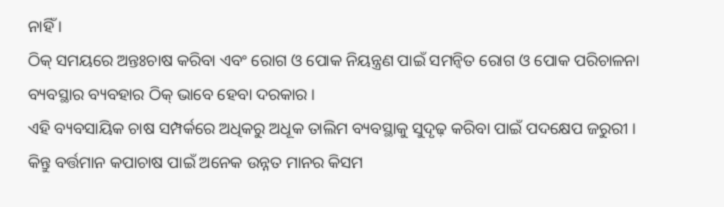ନାହିଁ ।
ଠିକ୍ ସମୟରେ ଅନ୍ତଃଚାଷ କରିବା ଏବଂ ରୋଗ ଓ ପୋକ ନିୟନ୍ତ୍ରଣ ପାଇଁ ସମନ୍ଵିତ ରୋଗ ଓ ପୋକ ପରିଚାଳନା ବ୍ୟବସ୍ଥାର ବ୍ୟବହାର ଠିକ୍ ଭାବେ ହେବା ଦରକାର ।
ଏହି ବ୍ୟବସାୟିକ ଚାଷ ସମ୍ପର୍କରେ ଅଧିକରୁ ଅଧୂକ ତାଲିମ ବ୍ୟବସ୍ଥାକୁ ସୁଦୃଢ଼ କରିବା ପାଇଁ ପଦକ୍ଷେପ ଜରୁରୀ ।
କିନ୍ତୁ ବର୍ତ୍ତମାନ କପାଚାଷ ପାଇଁ ଅନେକ ଉନ୍ନତ ମାନର କିସମ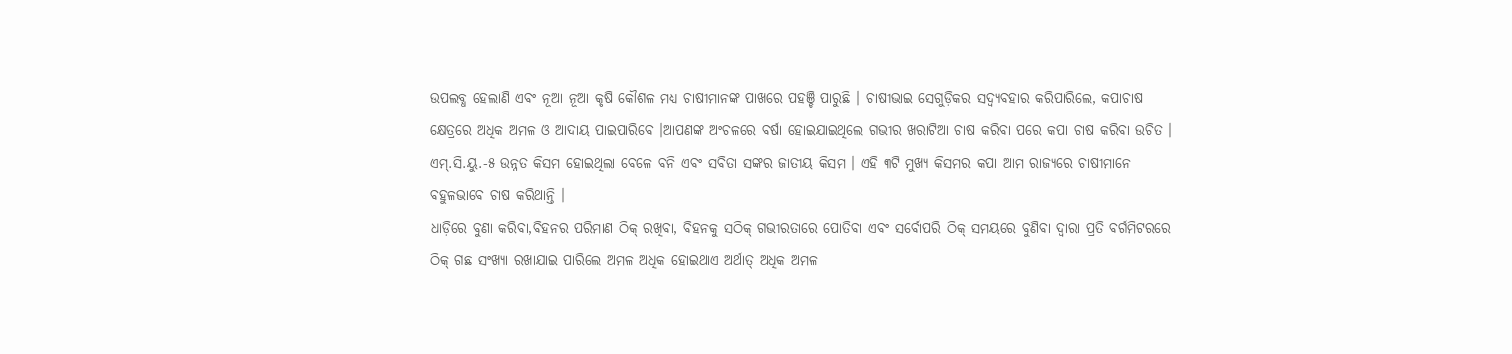ଉପଲବ୍ଧ ହେଲାଣି ଏବଂ ନୂଆ ନୂଆ କୃଷି କୌଶଳ ମଧ୍ୟ ଚାଷୀମାନଙ୍କ ପାଖରେ ପହଞ୍ଚି ପାରୁଛି । ଚାଷୀଭାଇ ସେଗୁଡ଼ିକର ସଦ୍ବ୍ୟବହାର କରିପାରିଲେ, କପାଚାଷ କ୍ଷେତ୍ରରେ ଅଧିକ ଅମଳ ଓ ଆଦାୟ ପାଇପାରିବେ ।ଆପଣଙ୍କ ଅଂଚଳରେ ବର୍ଷା ହୋଇଯାଇଥିଲେ ଗଭୀର ଖରାଟିଆ ଚାଷ କରିବା ପରେ କପା ଚାଷ କରିବା ଉଚିତ ।
ଏମ୍.ସି.ୟୁ.-୫ ଉନ୍ନତ କିସମ ହୋଇଥିଲା ବେଳେ ବନି ଏବଂ ସବିତା ସଙ୍କର ଜାତୀୟ କିସମ । ଏହି ୩ଟି ମୁଖ୍ୟ କିସମର କପା ଆମ ରାଜ୍ୟରେ ଚାଷୀମାନେ ବହୁଳଭାବେ ଚାଷ କରିଥାନ୍ତି ।
ଧାଡ଼ିରେ ବୁଣା କରିବା,ବିହନର ପରିମାଣ ଠିକ୍ ରଖିବା, ବିହନକୁ ସଠିକ୍ ଗଭୀରତାରେ ପୋତିବା ଏବଂ ସର୍ବୋପରି ଠିକ୍ ସମୟରେ ବୁଣିବା ଦ୍ଵାରା ପ୍ରତି ବର୍ଗମିଟରରେ ଠିକ୍ ଗଛ ସଂଖ୍ୟା ରଖାଯାଇ ପାରିଲେ ଅମଳ ଅଧିକ ହୋଇଥାଏ ଅର୍ଥାତ୍ ଅଧିକ ଅମଳ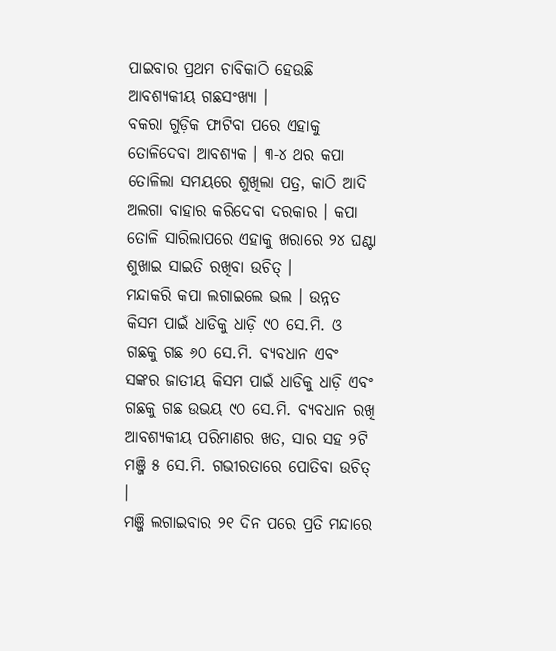ପାଇବାର ପ୍ରଥମ ଚାବିକାଠି ହେଉଛି ଆବଶ୍ୟକୀୟ ଗଛସଂଖ୍ୟା ।
ବକରା ଗୁଡ଼ିକ ଫାଟିବା ପରେ ଏହାକୁ ତୋଳିଦେବା ଆବଶ୍ୟକ । ୩-୪ ଥର କପା ତୋଳିଲା ସମୟରେ ଶୁଖିଲା ପତ୍ର, କାଠି ଆଦି ଅଲଗା ବାହାର କରିଦେବା ଦରକାର । କପା ତୋଳି ସାରିଲାପରେ ଏହାକୁ ଖରାରେ ୨୪ ଘଣ୍ଟା ଶୁଖାଇ ସାଇତି ରଖିବା ଉଚିତ୍ ।
ମନ୍ଦାକରି କପା ଲଗାଇଲେ ଭଲ । ଉନ୍ନତ କିସମ ପାଇଁ ଧାଡିକୁ ଧାଡ଼ି ୯୦ ସେ.ମି. ଓ ଗଛକୁ ଗଛ ୬୦ ସେ.ମି. ବ୍ୟବଧାନ ଏବଂ ସଙ୍କର ଜାତୀୟ କିସମ ପାଇଁ ଧାଡିକୁ ଧାଡ଼ି ଏବଂ ଗଛକୁ ଗଛ ଉଭୟ ୯୦ ସେ.ମି. ବ୍ୟବଧାନ ରଖି ଆବଶ୍ୟକୀୟ ପରିମାଣର ଖତ, ସାର ସହ ୨ଟି ମଞ୍ଜି ୫ ସେ.ମି. ଗଭୀରତାରେ ପୋତିବା ଉଚିତ୍ ।
ମଞ୍ଜି ଲଗାଇବାର ୨୧ ଦିନ ପରେ ପ୍ରତି ମନ୍ଦାରେ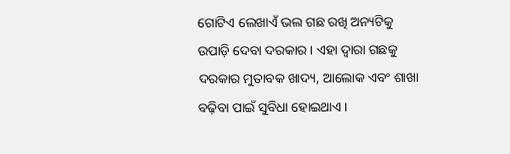ଗୋଟିଏ ଲେଖାଏଁ ଭଲ ଗଛ ରଖି ଅନ୍ୟଟିକୁ ଉପାଡ଼ି ଦେବା ଦରକାର । ଏହା ଦ୍ଵାରା ଗଛକୁ ଦରକାର ମୁତାବକ ଖାଦ୍ୟ, ଆଲୋକ ଏବଂ ଶାଖା ବଢ଼ିବା ପାଇଁ ସୁବିଧା ହୋଇଥାଏ ।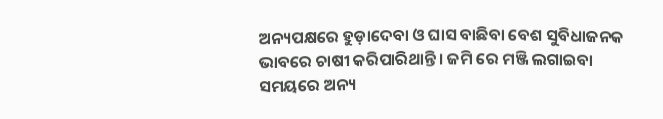ଅନ୍ୟପକ୍ଷରେ ହୁଡ଼ାଦେବା ଓ ଘାସ ବାଛିବା ବେଶ ସୁବିଧାଜନକ ଭାବରେ ଚାଷୀ କରିପାରିଥାନ୍ତି । ଜମି ରେ ମଞ୍ଜି ଲଗାଇବା ସମୟରେ ଅନ୍ୟ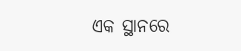ଏକ ସ୍ଥାନରେ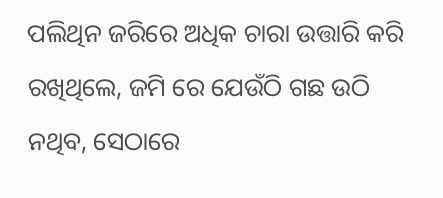ପଲିଥିନ ଜରିରେ ଅଧିକ ଚାରା ଉତ୍ତାରି କରି ରଖିଥିଲେ, ଜମି ରେ ଯେଉଁଠି ଗଛ ଉଠି ନଥିବ, ସେଠାରେ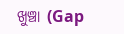ଖୁଞ୍ଚା (Gap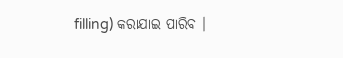filling) କରାଯାଇ ପାରିବ ।